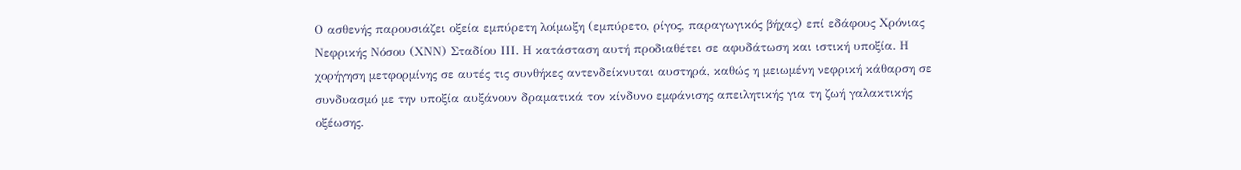Ο ασθενής παρουσιάζει οξεία εμπύρετη λοίμωξη (εμπύρετο, ρίγος, παραγωγικός βήχας) επί εδάφους Χρόνιας Νεφρικής Νόσου (ΧΝΝ) Σταδίου ΙΙΙ. Η κατάσταση αυτή προδιαθέτει σε αφυδάτωση και ιστική υποξία. Η χορήγηση μετφορμίνης σε αυτές τις συνθήκες αντενδείκνυται αυστηρά, καθώς η μειωμένη νεφρική κάθαρση σε συνδυασμό με την υποξία αυξάνουν δραματικά τον κίνδυνο εμφάνισης απειλητικής για τη ζωή γαλακτικής οξέωσης.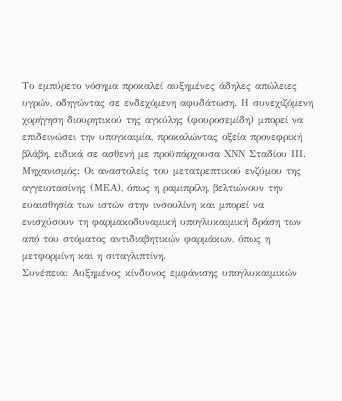Το εμπύρετο νόσημα προκαλεί αυξημένες άδηλες απώλειες υγρών, οδηγώντας σε ενδεχόμενη αφυδάτωση. Η συνεχιζόμενη χορήγηση διουρητικού της αγκύλης (φουροσεμίδη) μπορεί να επιδεινώσει την υπογκαιμία, προκαλώντας οξεία προνεφρική βλάβη, ειδικά σε ασθενή με προϋπάρχουσα ΧΝΝ Σταδίου ΙΙΙ.
Μηχανισμός: Οι αναστολείς του μετατρεπτικού ενζύμου της αγγειοτασίνης (ΜΕΑ), όπως η ραμιπρίλη, βελτιώνουν την ευαισθησία των ιστών στην ινσουλίνη και μπορεί να ενισχύσουν τη φαρμακοδυναμική υπογλυκαιμική δράση των από του στόματος αντιδιαβητικών φαρμάκων, όπως η μετφορμίνη και η σιταγλιπτίνη.
Συνέπεια: Αυξημένος κίνδυνος εμφάνισης υπογλυκαιμικών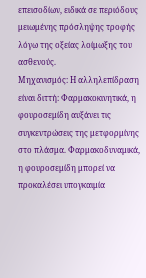επεισοδίων, ειδικά σε περιόδους μειωμένης πρόσληψης τροφής λόγω της οξείας λοίμωξης του ασθενούς.
Μηχανισμός: Η αλληλεπίδραση είναι διττή: Φαρμακοκινητικά, η φουροσεμίδη αυξάνει τις συγκεντρώσεις της μετφορμίνης στο πλάσμα. Φαρμακοδυναμικά, η φουροσεμίδη μπορεί να προκαλέσει υπογκαιμία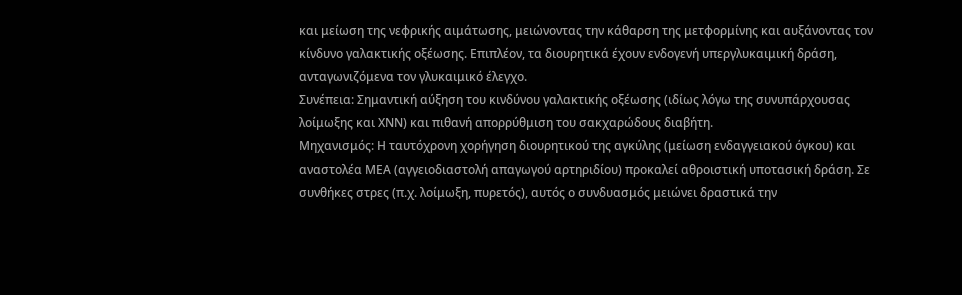και μείωση της νεφρικής αιμάτωσης, μειώνοντας την κάθαρση της μετφορμίνης και αυξάνοντας τον κίνδυνο γαλακτικής οξέωσης. Επιπλέον, τα διουρητικά έχουν ενδογενή υπεργλυκαιμική δράση, ανταγωνιζόμενα τον γλυκαιμικό έλεγχο.
Συνέπεια: Σημαντική αύξηση του κινδύνου γαλακτικής οξέωσης (ιδίως λόγω της συνυπάρχουσας λοίμωξης και ΧΝΝ) και πιθανή απορρύθμιση του σακχαρώδους διαβήτη.
Μηχανισμός: Η ταυτόχρονη χορήγηση διουρητικού της αγκύλης (μείωση ενδαγγειακού όγκου) και αναστολέα ΜΕΑ (αγγειοδιαστολή απαγωγού αρτηριδίου) προκαλεί αθροιστική υποτασική δράση. Σε συνθήκες στρες (π.χ. λοίμωξη, πυρετός), αυτός ο συνδυασμός μειώνει δραστικά την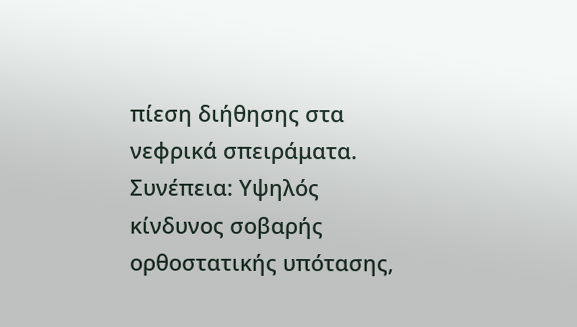πίεση διήθησης στα νεφρικά σπειράματα.
Συνέπεια: Υψηλός κίνδυνος σοβαρής ορθοστατικής υπότασης,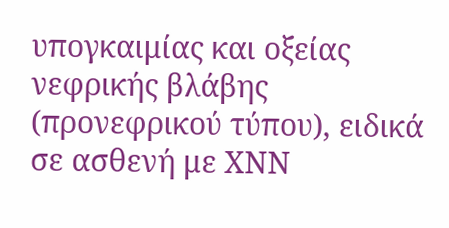υπογκαιμίας και οξείας νεφρικής βλάβης (προνεφρικού τύπου), ειδικά σε ασθενή με ΧΝΝ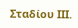Σταδίου ΙΙΙ.